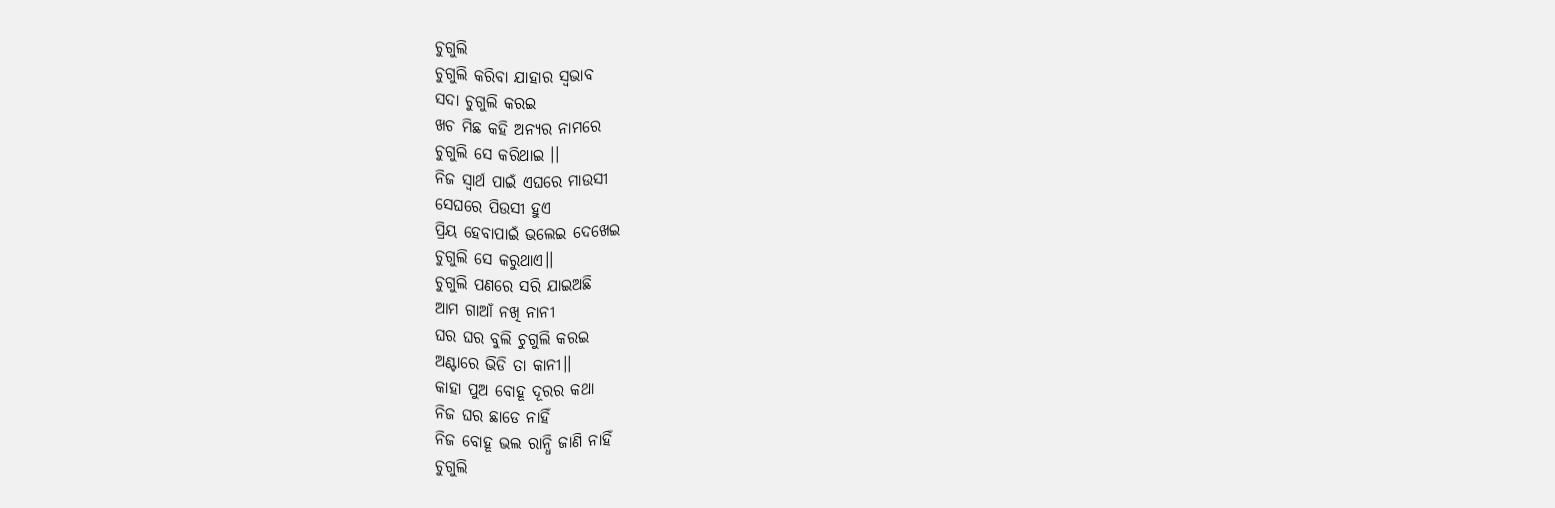ଚୁଗୁଲି
ଚୁଗୁଲି କରିବା ଯାହାର ସ୍ବଭାବ
ସଦା ଚୁଗୁଲି କରଇ
ଖଚ ମିଛ କହି ଅନ୍ୟର ନାମରେ
ଚୁଗୁଲି ସେ କରିଥାଇ ।।
ନିଜ ସ୍ବାର୍ଥ ପାଇଁ ଏଘରେ ମାଉସୀ
ସେଘରେ ପିଉସୀ ହୁଏ
ପ୍ରିୟ ହେବାପାଇଁ ଭଲେଇ ଦେଖେଇ
ଚୁଗୁଲି ସେ କରୁଥାଏ।।
ଚୁଗୁଲି ପଣରେ ସରି ଯାଇଅଛି
ଆମ ଗାଆଁ ନଖି ନାନୀ
ଘର ଘର ବୁଲି ଚୁଗୁଲି କରଇ
ଅଣ୍ଟାରେ ଭିଡି ତା କାନୀ।।
କାହା ପୁଅ ବୋହୂ ଦୂରର କଥା
ନିଜ ଘର ଛାଡେ ନାହିଁ
ନିଜ ବୋହୂ ଭଲ ରାନ୍ଧି ଜାଣି ନାହିଁ
ଚୁଗୁଲି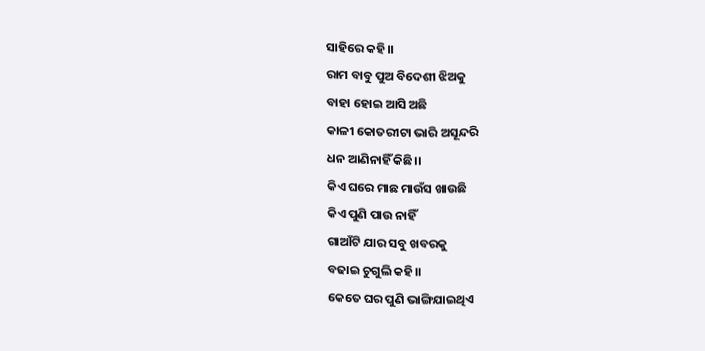ସାହିରେ କହି।।
ରାମ ବାବୁ ପୁଅ ବିଦେଶୀ ଝିଅକୁ
ବାହା ହୋଇ ଆସି ଅଛି
କାଳୀ କୋତରୀଟା ଭାରି ଅସୂନ୍ଦରି
ଧନ ଆଣିନାହିଁ କିଛି।।
କିଏ ଘରେ ମାଛ ମାଉଁସ ଖାଉଛି
କିଏ ପୁଣି ପାଉ ନାହିଁ
ଗାଆଁଟି ଯାର ସବୁ ଖବରକୁ
ବଢାଇ ଚୁଗୁଲି କହି।।
କେତେ ଘର ପୁଣି ଭାଙ୍ଗିଯାଇଥିଏ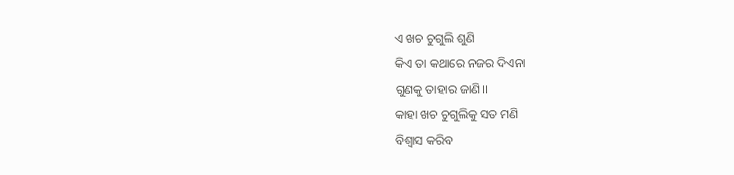ଏ ଖଚ ଚୁଗୁଲି ଶୁଣି
କିଏ ତା କଥାରେ ନଜର ଦିଏନା
ଗୁଣକୁ ତାହାର ଜାଣି।।
କାହା ଖଚ ଚୁଗୁଲିକୁ ସତ ମଣି
ବିଶ୍ବାସ କରିବ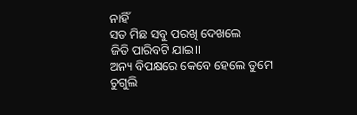ନାହିଁ
ସତ ମିଛ ସବୁ ପରଖି ଦେଖଲେ
ଜିତି ପାରିବଟି ଯାଇ।।
ଅନ୍ୟ ବିପକ୍ଷରେ କେବେ ହେଲେ ତୁମେ
ଚୁଗୁଲି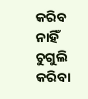କରିବ ନାହିଁ
ଚୁଗୁଲି କରିବା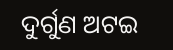ଦୁର୍ଗୁଣ ଅଟଇ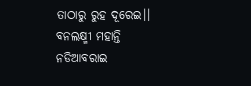ତାଠାରୁ ରୁହ ଦୂରେଇ।।
ବନଲକ୍ଷ୍ମୀ ମହାନ୍ତି
ନଡିଆବରାଇ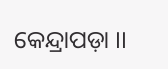କେନ୍ଦ୍ରାପଡ଼ା ।।